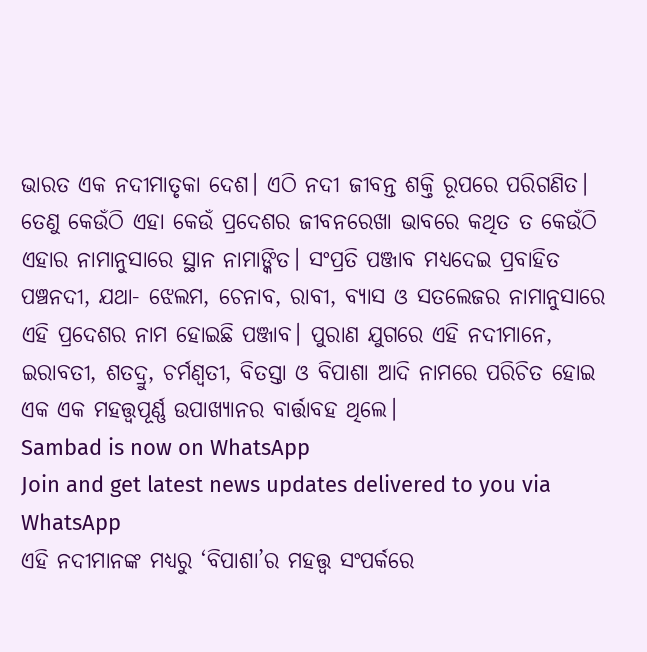ଭାରତ ଏକ ନଦୀମାତୃକା ଦେଶ। ଏଠି ନଦୀ ଜୀବନ୍ତ ଶକ୍ତି ରୂପରେ ପରିଗଣିତ। ତେଣୁ କେଉଁଠି ଏହା କେଉଁ ପ୍ରଦେଶର ଜୀବନରେଖା ଭାବରେ କଥିତ ତ କେଉଁଠି ଏହାର ନାମାନୁସାରେ ସ୍ଥାନ ନାମାଙ୍କିତ। ସଂପ୍ରତି ପଞ୍ଜାବ ମଧ୍ୟଦେଇ ପ୍ରବାହିତ ପଞ୍ଚନଦୀ, ଯଥା- ଝେଲମ, ଚେନାବ, ରାବୀ, ବ୍ୟାସ ଓ ସତଲେଜର ନାମାନୁସାରେ ଏହି ପ୍ରଦେଶର ନାମ ହୋଇଛି ପଞ୍ଜାବ। ପୁରାଣ ଯୁଗରେ ଏହି ନଦୀମାନେ, ଇରାବତୀ, ଶତଦ୍ରୁ, ଚର୍ମଣ୍ୱତୀ, ବିତସ୍ତା ଓ ବିପାଶା ଆଦି ନାମରେ ପରିଚିତ ହୋଇ ଏକ ଏକ ମହତ୍ତ୍ୱପୂର୍ଣ୍ଣ ଉପାଖ୍ୟାନର ବାର୍ତ୍ତାବହ ଥିଲେ।
Sambad is now on WhatsApp
Join and get latest news updates delivered to you via WhatsApp
ଏହି ନଦୀମାନଙ୍କ ମଧ୍ୟରୁ ‘ବିପାଶା’ର ମହତ୍ତ୍ୱ ସଂପର୍କରେ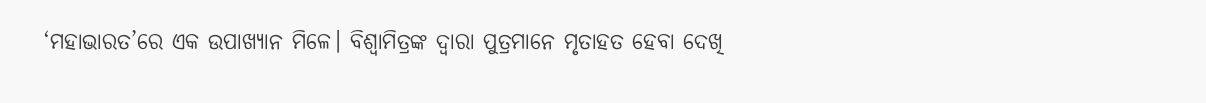‘ମହାଭାରତ’ରେ ଏକ ଉପାଖ୍ୟାନ ମିଳେ। ବିଶ୍ୱାମିତ୍ରଙ୍କ ଦ୍ବାରା ପୁତ୍ରମାନେ ମୃତାହତ ହେବା ଦେଖି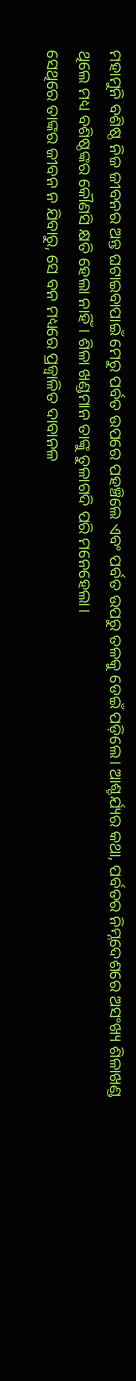ମହାମୁନି ବଶିଷ୍ଠ ନିଜ ଜୀବନର ଅନ୍ତ ଘଟାଇବାପାଇଁ ମେରୁ ପର୍ବତ ଉପରେ ପହଞ୍ଚିଲେ ଏବଂ ପର୍ବତ ଉପରୁ ତଳକୁ ଡେଇଁ ପଡ଼ିଲେ। ଆଶ୍ଚର୍ଯ୍ୟର କଥା, ପର୍ବତର ନିମ୍ନଦେଶରେ ଅସଂଖ୍ୟ ଶିଳାଖଣ୍ଡ ଥିଲେ ମଧ୍ୟ ବଶିଷ୍ଠଙ୍କର କୌଣସି କ୍ଷତି ହେଲା ନାହିଁ। ଶିଳା ଖଣ୍ଡମାନ ତାଙ୍କୁ ତୁଳାଗଦି ପରି ମନେହେଲା।
ସେଥିରେ ତାଙ୍କର ଜୀବନ ନ ଯିବାରୁ, ସେ ବନ ମଧ୍ୟରେ ପ୍ରଜ୍ୱାଳିତ ଦାବାନଳ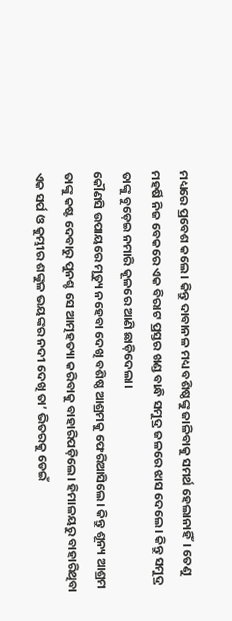ମଧ୍ୟରେ ପ୍ରବେଶ କଲେ। କିନ୍ତୁ ଦାବାନଳ ମଧ୍ୟ ବଶିଷ୍ଠଙ୍କୁ ଜାଳିବାକୁ ସମର୍ଥ ହେଲାନାହିଁ। ତେଣୁ ମହର୍ଷି ନିଜ ବେକରେ ଏକ ବିରାଟ ପ୍ରସ୍ତର ଖଣ୍ଡ ବାନ୍ଧି ସମୁଦ୍ର ଜଳରେ ଝାସ ଦେଲେ। କିନ୍ତୁ ସମୁଦ୍ର ତାଙ୍କୁ ବୁଡ଼େଇ ନମାରି କୂଳରେ ଆଣି ଛାଡ଼ିଦେଲା।
କୌଣସି ଉପାୟରେ ମୃତ୍ୟୁ ନହେବା ଦେଖି ବଶିଷ୍ଠ ଆଶ୍ରମକୁ ଫେରିଆସିଲେ। କିନ୍ତୁ ଶୂନ୍ୟ ଆଶ୍ରମ ତାଙ୍କୁ କଷ୍ଟ ଦେବାରୁ ପୁନଶ୍ଚ ସେ ଆତ୍ମହତ୍ୟା କରିବାକୁ ବାହାରିପଡ଼ିଲେ। ହିମାଳୟରୁ ବାହାରିଥିବା ଏକ ସର୍ପ ଓ କୁମ୍ଭୀର ଶଙ୍କୁଳ ଭୟଙ୍କର ନଦୀ ଦେଖି ତା’ ଭିତରକୁ ଡେଇଁ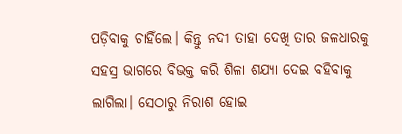ପଡ଼ିବାକୁ ଚାହିଁଲେ। କିନ୍ତୁ ନଦୀ ତାହା ଦେଖି ତାର ଜଳଧାରକୁ ସହସ୍ର ଭାଗରେ ବିଭକ୍ତ କରି ଶିଳା ଶଯ୍ୟା ଦେଇ ବହିବାକୁ ଲାଗିଲା। ସେଠାରୁ ନିରାଶ ହୋଇ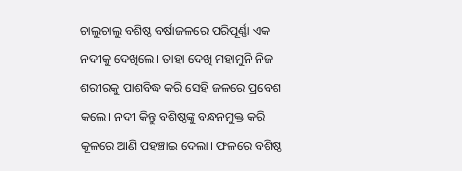ଚାଲୁଚାଲୁ ବଶିଷ୍ଠ ବର୍ଷାଜଳରେ ପରିପୂର୍ଣ୍ଣା ଏକ ନଦୀକୁ ଦେଖିଲେ। ତାହା ଦେଖି ମହାମୁନି ନିଜ ଶରୀରକୁ ପାଶବିଦ୍ଧ କରି ସେହି ଜଳରେ ପ୍ରବେଶ କଲେ। ନଦୀ କିନ୍ତୁ ବଶିଷ୍ଠଙ୍କୁ ବନ୍ଧନମୁକ୍ତ କରି କୂଳରେ ଆଣି ପହଞ୍ଚାଇ ଦେଲା। ଫଳରେ ବଶିଷ୍ଠ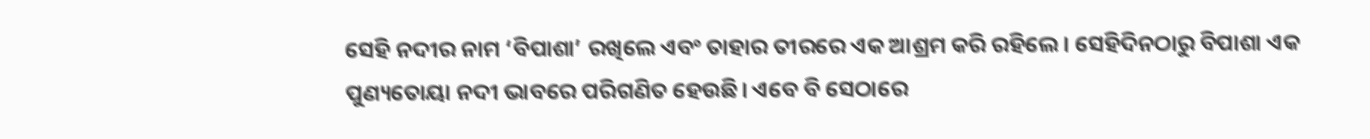ସେହି ନଦୀର ନାମ ‘ବିପାଶା’ ରଖିଲେ ଏବଂ ତାହାର ତୀରରେ ଏକ ଆଶ୍ରମ କରି ରହିଲେ। ସେହିଦିନଠାରୁ ବିପାଶା ଏକ ପୁଣ୍ୟତୋୟା ନଦୀ ଭାବରେ ପରିଗଣିତ ହେଉଛି। ଏବେ ବି ସେଠାରେ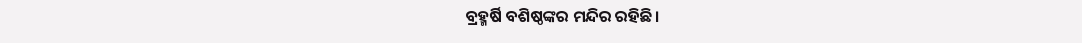ବ୍ରହ୍ମର୍ଷି ବଶିଷ୍ଠଙ୍କର ମନ୍ଦିର ରହିଛି।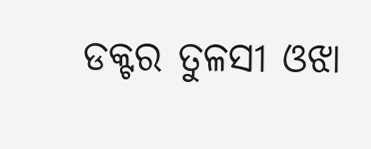ଡକ୍ଟର ତୁଳସୀ ଓଝା